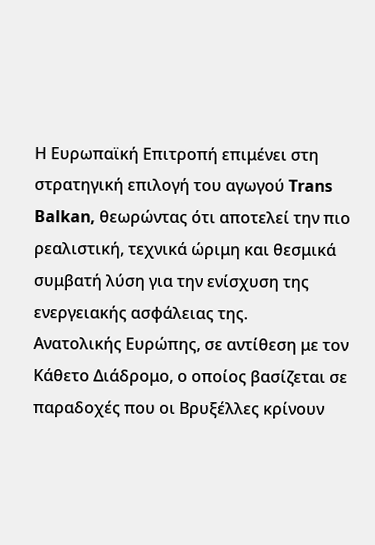Η Ευρωπαϊκή Επιτροπή επιμένει στη στρατηγική επιλογή του αγωγού Trans Balkan, θεωρώντας ότι αποτελεί την πιο ρεαλιστική, τεχνικά ώριμη και θεσμικά συμβατή λύση για την ενίσχυση της ενεργειακής ασφάλειας της.
Ανατολικής Ευρώπης, σε αντίθεση με τον Κάθετο Διάδρομο, ο οποίος βασίζεται σε παραδοχές που οι Βρυξέλλες κρίνουν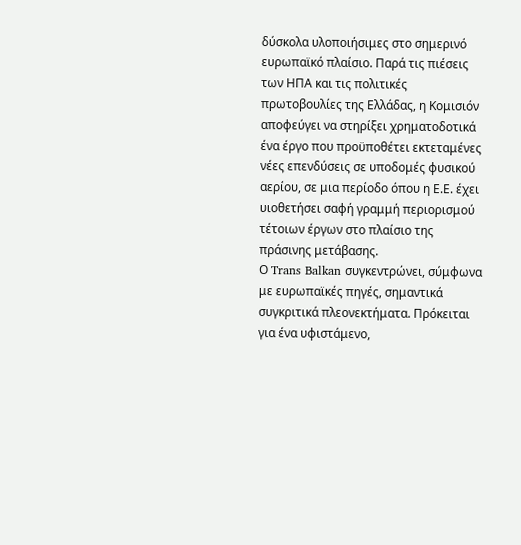δύσκολα υλοποιήσιμες στο σημερινό ευρωπαϊκό πλαίσιο. Παρά τις πιέσεις των ΗΠΑ και τις πολιτικές πρωτοβουλίες της Ελλάδας, η Κομισιόν αποφεύγει να στηρίξει χρηματοδοτικά ένα έργο που προϋποθέτει εκτεταμένες νέες επενδύσεις σε υποδομές φυσικού αερίου, σε μια περίοδο όπου η Ε.Ε. έχει υιοθετήσει σαφή γραμμή περιορισμού τέτοιων έργων στο πλαίσιο της πράσινης μετάβασης.
Ο Trans Balkan συγκεντρώνει, σύμφωνα με ευρωπαϊκές πηγές, σημαντικά συγκριτικά πλεονεκτήματα. Πρόκειται για ένα υφιστάμενο,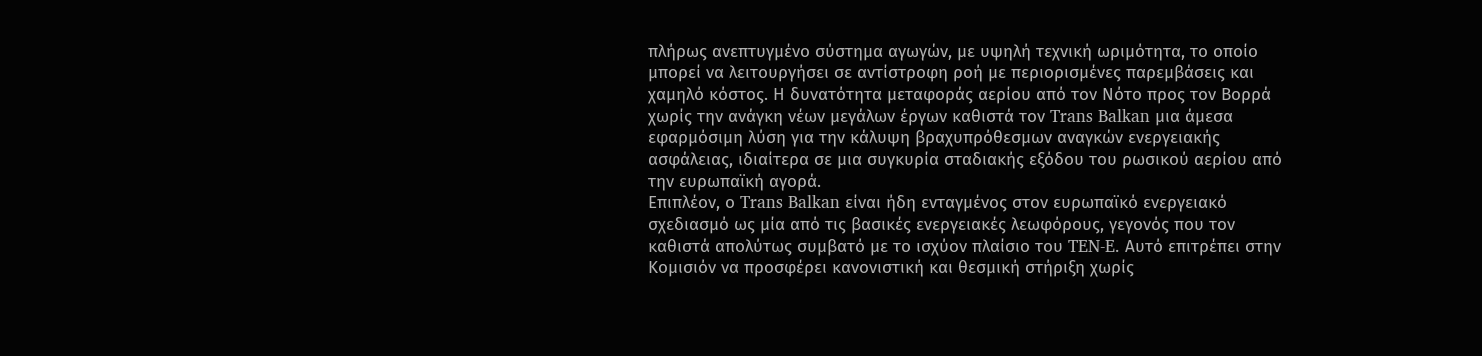πλήρως ανεπτυγμένο σύστημα αγωγών, με υψηλή τεχνική ωριμότητα, το οποίο μπορεί να λειτουργήσει σε αντίστροφη ροή με περιορισμένες παρεμβάσεις και χαμηλό κόστος. Η δυνατότητα μεταφοράς αερίου από τον Νότο προς τον Βορρά χωρίς την ανάγκη νέων μεγάλων έργων καθιστά τον Trans Balkan μια άμεσα εφαρμόσιμη λύση για την κάλυψη βραχυπρόθεσμων αναγκών ενεργειακής ασφάλειας, ιδιαίτερα σε μια συγκυρία σταδιακής εξόδου του ρωσικού αερίου από την ευρωπαϊκή αγορά.
Επιπλέον, ο Trans Balkan είναι ήδη ενταγμένος στον ευρωπαϊκό ενεργειακό σχεδιασμό ως μία από τις βασικές ενεργειακές λεωφόρους, γεγονός που τον καθιστά απολύτως συμβατό με το ισχύον πλαίσιο του TEN-E. Αυτό επιτρέπει στην Κομισιόν να προσφέρει κανονιστική και θεσμική στήριξη χωρίς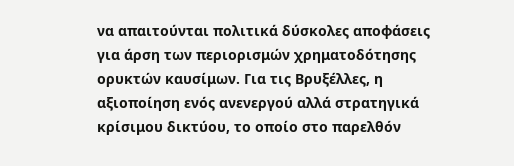να απαιτούνται πολιτικά δύσκολες αποφάσεις για άρση των περιορισμών χρηματοδότησης ορυκτών καυσίμων. Για τις Βρυξέλλες, η αξιοποίηση ενός ανενεργού αλλά στρατηγικά κρίσιμου δικτύου, το οποίο στο παρελθόν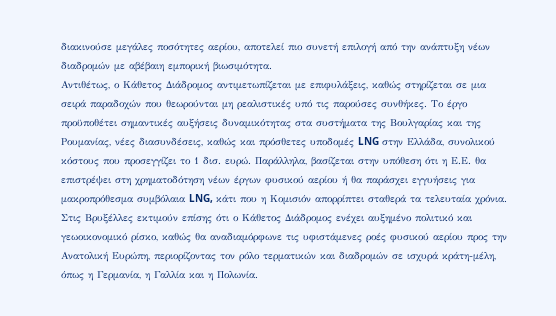διακινούσε μεγάλες ποσότητες αερίου, αποτελεί πιο συνετή επιλογή από την ανάπτυξη νέων διαδρομών με αβέβαιη εμπορική βιωσιμότητα.
Αντιθέτως, ο Κάθετος Διάδρομος αντιμετωπίζεται με επιφυλάξεις, καθώς στηρίζεται σε μια σειρά παραδοχών που θεωρούνται μη ρεαλιστικές υπό τις παρούσες συνθήκες. Το έργο προϋποθέτει σημαντικές αυξήσεις δυναμικότητας στα συστήματα της Βουλγαρίας και της Ρουμανίας, νέες διασυνδέσεις, καθώς και πρόσθετες υποδομές LNG στην Ελλάδα, συνολικού κόστους που προσεγγίζει το 1 δισ. ευρώ. Παράλληλα, βασίζεται στην υπόθεση ότι η Ε.Ε. θα επιστρέψει στη χρηματοδότηση νέων έργων φυσικού αερίου ή θα παράσχει εγγυήσεις για μακροπρόθεσμα συμβόλαια LNG, κάτι που η Κομισιόν απορρίπτει σταθερά τα τελευταία χρόνια.
Στις Βρυξέλλες εκτιμούν επίσης ότι ο Κάθετος Διάδρομος ενέχει αυξημένο πολιτικό και γεωοικονομικό ρίσκο, καθώς θα αναδιαμόρφωνε τις υφιστάμενες ροές φυσικού αερίου προς την Ανατολική Ευρώπη, περιορίζοντας τον ρόλο τερματικών και διαδρομών σε ισχυρά κράτη-μέλη, όπως η Γερμανία, η Γαλλία και η Πολωνία.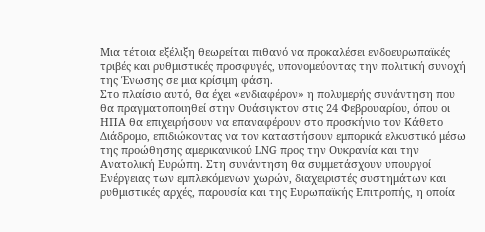Μια τέτοια εξέλιξη θεωρείται πιθανό να προκαλέσει ενδοευρωπαϊκές τριβές και ρυθμιστικές προσφυγές, υπονομεύοντας την πολιτική συνοχή της Ένωσης σε μια κρίσιμη φάση.
Στο πλαίσιο αυτό, θα έχει «ενδιαφέρον» η πολυμερής συνάντηση που θα πραγματοποιηθεί στην Ουάσιγκτον στις 24 Φεβρουαρίου, όπου οι ΗΠΑ θα επιχειρήσουν να επαναφέρουν στο προσκήνιο τον Κάθετο Διάδρομο, επιδιώκοντας να τον καταστήσουν εμπορικά ελκυστικό μέσω της προώθησης αμερικανικού LNG προς την Ουκρανία και την Ανατολική Ευρώπη. Στη συνάντηση θα συμμετάσχουν υπουργοί Ενέργειας των εμπλεκόμενων χωρών, διαχειριστές συστημάτων και ρυθμιστικές αρχές, παρουσία και της Ευρωπαϊκής Επιτροπής, η οποία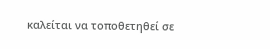καλείται να τοποθετηθεί σε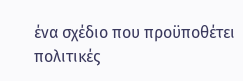ένα σχέδιο που προϋποθέτει πολιτικές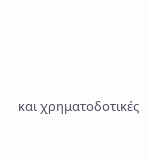και χρηματοδοτικές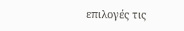επιλογές τις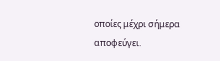οποίες μέχρι σήμερα αποφεύγει.